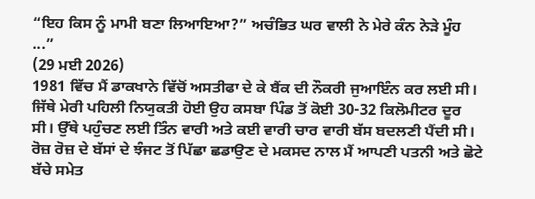“ਇਹ ਕਿਸ ਨੂੰ ਮਾਮੀ ਬਣਾ ਲਿਆਇਆ?” ਅਚੰਭਿਤ ਘਰ ਵਾਲੀ ਨੇ ਮੇਰੇ ਕੰਨ ਨੇੜੇ ਮੂੰਹ ...”
(29 ਮਈ 2026)
1981 ਵਿੱਚ ਮੈਂ ਡਾਕਖਾਨੇ ਵਿੱਚੋਂ ਅਸਤੀਫਾ ਦੇ ਕੇ ਬੈਂਕ ਦੀ ਨੌਕਰੀ ਜੁਆਇੰਨ ਕਰ ਲਈ ਸੀ। ਜਿੱਥੇ ਮੇਰੀ ਪਹਿਲੀ ਨਿਯੁਕਤੀ ਹੋਈ ਉਹ ਕਸਬਾ ਪਿੰਡ ਤੋਂ ਕੋਈ 30-32 ਕਿਲੋਮੀਟਰ ਦੂਰ ਸੀ। ਉੱਥੇ ਪਹੁੰਚਣ ਲਈ ਤਿੰਨ ਵਾਰੀ ਅਤੇ ਕਈ ਵਾਰੀ ਚਾਰ ਵਾਰੀ ਬੱਸ ਬਦਲਣੀ ਪੈਂਦੀ ਸੀ। ਰੋਜ਼ ਰੋਜ਼ ਦੇ ਬੱਸਾਂ ਦੇ ਝੰਜਟ ਤੋਂ ਪਿੱਛਾ ਛਡਾਉਣ ਦੇ ਮਕਸਦ ਨਾਲ ਮੈਂ ਆਪਣੀ ਪਤਨੀ ਅਤੇ ਛੋਟੇ ਬੱਚੇ ਸਮੇਤ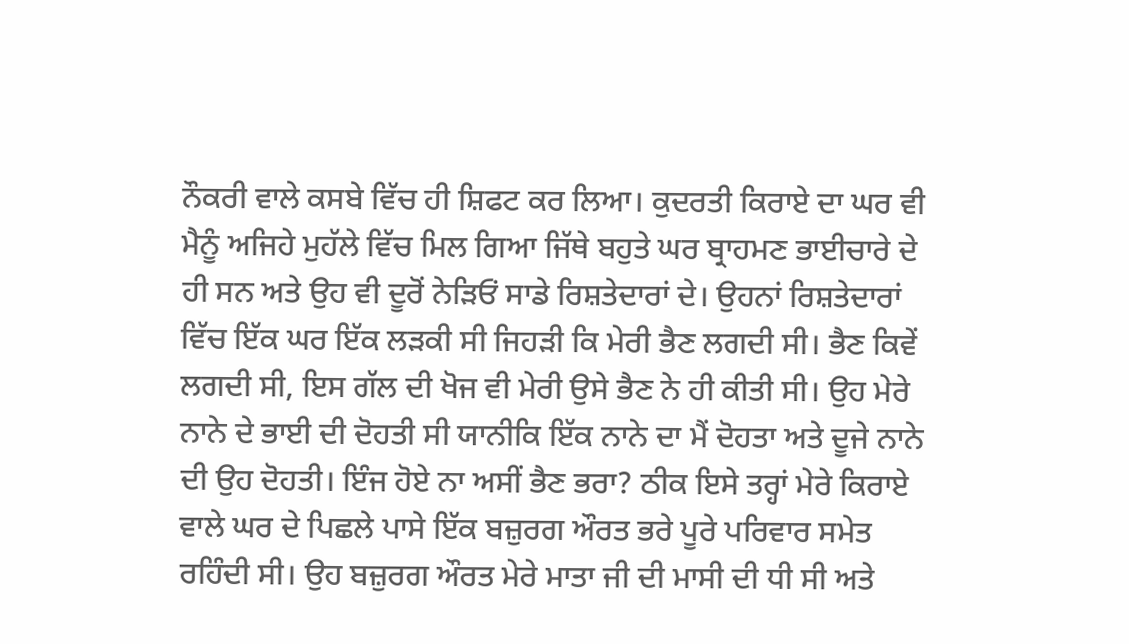ਨੌਕਰੀ ਵਾਲੇ ਕਸਬੇ ਵਿੱਚ ਹੀ ਸ਼ਿਫਟ ਕਰ ਲਿਆ। ਕੁਦਰਤੀ ਕਿਰਾਏ ਦਾ ਘਰ ਵੀ ਮੈਨੂੰ ਅਜਿਹੇ ਮੁਹੱਲੇ ਵਿੱਚ ਮਿਲ ਗਿਆ ਜਿੱਥੇ ਬਹੁਤੇ ਘਰ ਬ੍ਰਾਹਮਣ ਭਾਈਚਾਰੇ ਦੇ ਹੀ ਸਨ ਅਤੇ ਉਹ ਵੀ ਦੂਰੋਂ ਨੇੜਿਓਂ ਸਾਡੇ ਰਿਸ਼ਤੇਦਾਰਾਂ ਦੇ। ਉਹਨਾਂ ਰਿਸ਼ਤੇਦਾਰਾਂ ਵਿੱਚ ਇੱਕ ਘਰ ਇੱਕ ਲੜਕੀ ਸੀ ਜਿਹੜੀ ਕਿ ਮੇਰੀ ਭੈਣ ਲਗਦੀ ਸੀ। ਭੈਣ ਕਿਵੇਂ ਲਗਦੀ ਸੀ, ਇਸ ਗੱਲ ਦੀ ਖੋਜ ਵੀ ਮੇਰੀ ਉਸੇ ਭੈਣ ਨੇ ਹੀ ਕੀਤੀ ਸੀ। ਉਹ ਮੇਰੇ ਨਾਨੇ ਦੇ ਭਾਈ ਦੀ ਦੋਹਤੀ ਸੀ ਯਾਨੀਕਿ ਇੱਕ ਨਾਨੇ ਦਾ ਮੈਂ ਦੋਹਤਾ ਅਤੇ ਦੂਜੇ ਨਾਨੇ ਦੀ ਉਹ ਦੋਹਤੀ। ਇੰਜ ਹੋਏ ਨਾ ਅਸੀਂ ਭੈਣ ਭਰਾ? ਠੀਕ ਇਸੇ ਤਰ੍ਹਾਂ ਮੇਰੇ ਕਿਰਾਏ ਵਾਲੇ ਘਰ ਦੇ ਪਿਛਲੇ ਪਾਸੇ ਇੱਕ ਬਜ਼ੁਰਗ ਔਰਤ ਭਰੇ ਪੂਰੇ ਪਰਿਵਾਰ ਸਮੇਤ ਰਹਿੰਦੀ ਸੀ। ਉਹ ਬਜ਼ੁਰਗ ਔਰਤ ਮੇਰੇ ਮਾਤਾ ਜੀ ਦੀ ਮਾਸੀ ਦੀ ਧੀ ਸੀ ਅਤੇ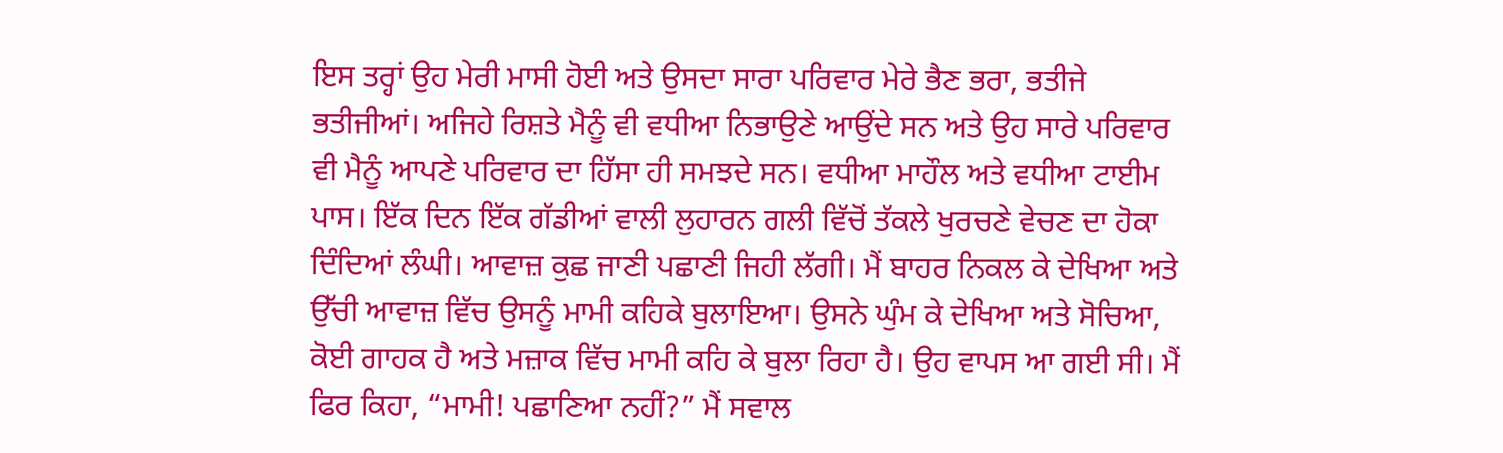ਇਸ ਤਰ੍ਹਾਂ ਉਹ ਮੇਰੀ ਮਾਸੀ ਹੋਈ ਅਤੇ ਉਸਦਾ ਸਾਰਾ ਪਰਿਵਾਰ ਮੇਰੇ ਭੈਣ ਭਰਾ, ਭਤੀਜੇ ਭਤੀਜੀਆਂ। ਅਜਿਹੇ ਰਿਸ਼ਤੇ ਮੈਨੂੰ ਵੀ ਵਧੀਆ ਨਿਭਾਉਣੇ ਆਉਂਦੇ ਸਨ ਅਤੇ ਉਹ ਸਾਰੇ ਪਰਿਵਾਰ ਵੀ ਮੈਨੂੰ ਆਪਣੇ ਪਰਿਵਾਰ ਦਾ ਹਿੱਸਾ ਹੀ ਸਮਝਦੇ ਸਨ। ਵਧੀਆ ਮਾਹੌਲ ਅਤੇ ਵਧੀਆ ਟਾਈਮ ਪਾਸ। ਇੱਕ ਦਿਨ ਇੱਕ ਗੱਡੀਆਂ ਵਾਲੀ ਲੁਹਾਰਨ ਗਲੀ ਵਿੱਚੋਂ ਤੱਕਲੇ ਖੁਰਚਣੇ ਵੇਚਣ ਦਾ ਹੋਕਾ ਦਿੰਦਿਆਂ ਲੰਘੀ। ਆਵਾਜ਼ ਕੁਛ ਜਾਣੀ ਪਛਾਣੀ ਜਿਹੀ ਲੱਗੀ। ਮੈਂ ਬਾਹਰ ਨਿਕਲ ਕੇ ਦੇਖਿਆ ਅਤੇ ਉੱਚੀ ਆਵਾਜ਼ ਵਿੱਚ ਉਸਨੂੰ ਮਾਮੀ ਕਹਿਕੇ ਬੁਲਾਇਆ। ਉਸਨੇ ਘੁੰਮ ਕੇ ਦੇਖਿਆ ਅਤੇ ਸੋਚਿਆ, ਕੋਈ ਗਾਹਕ ਹੈ ਅਤੇ ਮਜ਼ਾਕ ਵਿੱਚ ਮਾਮੀ ਕਹਿ ਕੇ ਬੁਲਾ ਰਿਹਾ ਹੈ। ਉਹ ਵਾਪਸ ਆ ਗਈ ਸੀ। ਮੈਂ ਫਿਰ ਕਿਹਾ, “ਮਾਮੀ! ਪਛਾਣਿਆ ਨਹੀਂ?” ਮੈਂ ਸਵਾਲ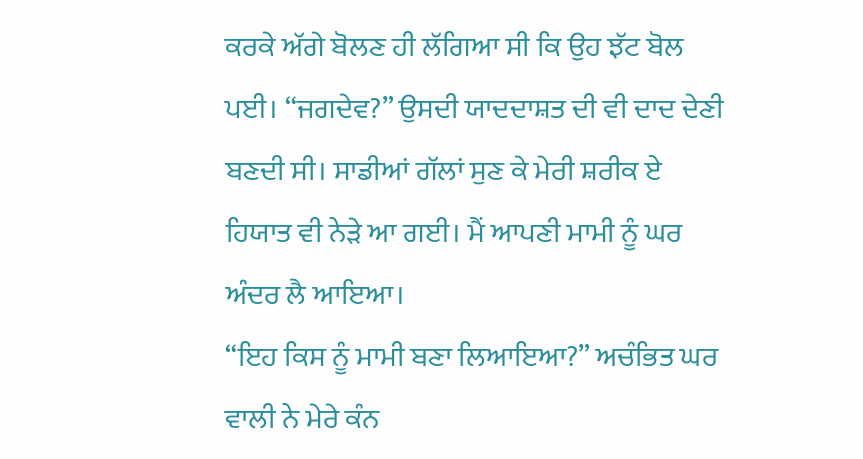ਕਰਕੇ ਅੱਗੇ ਬੋਲਣ ਹੀ ਲੱਗਿਆ ਸੀ ਕਿ ਉਹ ਝੱਟ ਬੋਲ ਪਈ। “ਜਗਦੇਵ?” ਉਸਦੀ ਯਾਦਦਾਸ਼ਤ ਦੀ ਵੀ ਦਾਦ ਦੇਣੀ ਬਣਦੀ ਸੀ। ਸਾਡੀਆਂ ਗੱਲਾਂ ਸੁਣ ਕੇ ਮੇਰੀ ਸ਼ਰੀਕ ਏ ਹਿਯਾਤ ਵੀ ਨੇੜੇ ਆ ਗਈ। ਮੈਂ ਆਪਣੀ ਮਾਮੀ ਨੂੰ ਘਰ ਅੰਦਰ ਲੈ ਆਇਆ।
“ਇਹ ਕਿਸ ਨੂੰ ਮਾਮੀ ਬਣਾ ਲਿਆਇਆ?” ਅਚੰਭਿਤ ਘਰ ਵਾਲੀ ਨੇ ਮੇਰੇ ਕੰਨ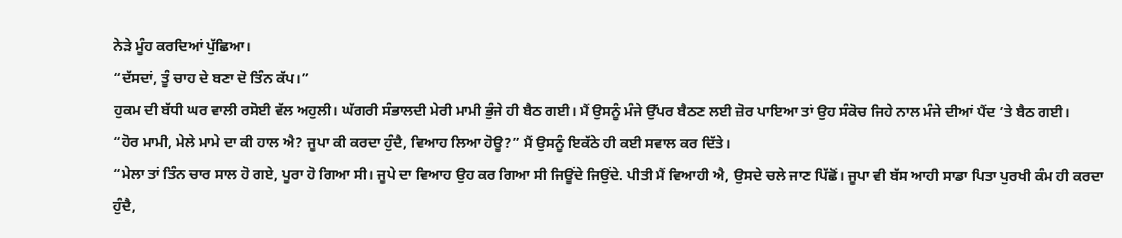ਨੇੜੇ ਮੂੰਹ ਕਰਦਿਆਂ ਪੁੱਛਿਆ।
“ਦੱਸਦਾਂ, ਤੂੰ ਚਾਹ ਦੇ ਬਣਾ ਦੋ ਤਿੰਨ ਕੱਪ।”
ਹੁਕਮ ਦੀ ਬੱਧੀ ਘਰ ਵਾਲੀ ਰਸੋਈ ਵੱਲ ਅਹੁਲੀ। ਘੱਗਰੀ ਸੰਭਾਲਦੀ ਮੇਰੀ ਮਾਮੀ ਭੁੰਜੇ ਹੀ ਬੈਠ ਗਈ। ਮੈਂ ਉਸਨੂੰ ਮੰਜੇ ਉੱਪਰ ਬੈਠਣ ਲਈ ਜ਼ੋਰ ਪਾਇਆ ਤਾਂ ਉਹ ਸੰਕੋਚ ਜਿਹੇ ਨਾਲ ਮੰਜੇ ਦੀਆਂ ਪੈਂਦ ’ਤੇ ਬੈਠ ਗਈ।
“ਹੋਰ ਮਾਮੀ, ਮੇਲੇ ਮਾਮੇ ਦਾ ਕੀ ਹਾਲ ਐ? ਜੂਪਾ ਕੀ ਕਰਦਾ ਹੁੰਦੈ, ਵਿਆਹ ਲਿਆ ਹੋਊ?” ਮੈਂ ਉਸਨੂੰ ਇਕੱਠੇ ਹੀ ਕਈ ਸਵਾਲ ਕਰ ਦਿੱਤੇ।
“ਮੇਲਾ ਤਾਂ ਤਿੰਨ ਚਾਰ ਸਾਲ ਹੋ ਗਏ, ਪੂਰਾ ਹੋ ਗਿਆ ਸੀ। ਜੂਪੇ ਦਾ ਵਿਆਹ ਉਹ ਕਰ ਗਿਆ ਸੀ ਜਿਊਂਦੇ ਜਿਉਂਦੇ. ਪੀਤੀ ਮੈਂ ਵਿਆਹੀ ਐ, ਉਸਦੇ ਚਲੇ ਜਾਣ ਪਿੱਛੋਂ। ਜੂਪਾ ਵੀ ਬੱਸ ਆਹੀ ਸਾਡਾ ਪਿਤਾ ਪੁਰਖੀ ਕੰਮ ਹੀ ਕਰਦਾ ਹੁੰਦੈ,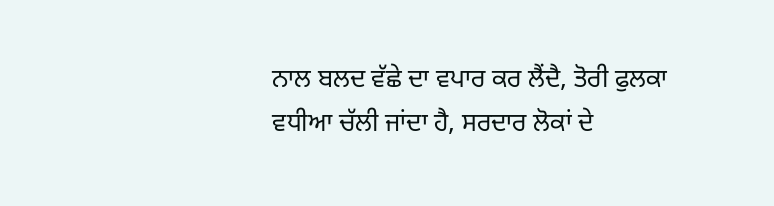ਨਾਲ ਬਲਦ ਵੱਛੇ ਦਾ ਵਪਾਰ ਕਰ ਲੈਂਦੈ, ਤੋਰੀ ਫੁਲਕਾ ਵਧੀਆ ਚੱਲੀ ਜਾਂਦਾ ਹੈ, ਸਰਦਾਰ ਲੋਕਾਂ ਦੇ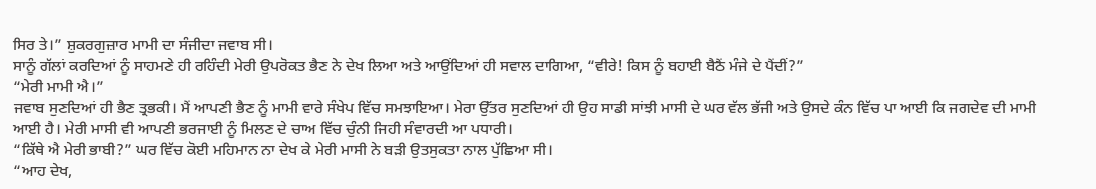ਸਿਰ ਤੇ।” ਸ਼ੁਕਰਗੁਜ਼ਾਰ ਮਾਮੀ ਦਾ ਸੰਜੀਦਾ ਜਵਾਬ ਸੀ।
ਸਾਨੂੰ ਗੱਲਾਂ ਕਰਦਿਆਂ ਨੂੰ ਸਾਹਮਣੇ ਹੀ ਰਹਿੰਦੀ ਮੇਰੀ ਉਪਰੋਕਤ ਭੈਣ ਨੇ ਦੇਖ ਲਿਆ ਅਤੇ ਆਉਂਦਿਆਂ ਹੀ ਸਵਾਲ ਦਾਗਿਆ, “ਵੀਰੇ! ਕਿਸ ਨੂੰ ਬਹਾਈ ਬੈਠੈਂ ਮੰਜੇ ਦੇ ਪੈਂਦੀਂ?”
“ਮੇਰੀ ਮਾਮੀ ਐ।”
ਜਵਾਬ ਸੁਣਦਿਆਂ ਹੀ ਭੈਣ ਤ੍ਰਭਕੀ। ਮੈਂ ਆਪਣੀ ਭੈਣ ਨੂੰ ਮਾਮੀ ਵਾਰੇ ਸੰਖੇਪ ਵਿੱਚ ਸਮਝਾਇਆ। ਮੇਰਾ ਉੱਤਰ ਸੁਣਦਿਆਂ ਹੀ ਉਹ ਸਾਡੀ ਸਾਂਝੀ ਮਾਸੀ ਦੇ ਘਰ ਵੱਲ ਭੱਜੀ ਅਤੇ ਉਸਦੇ ਕੰਨ ਵਿੱਚ ਪਾ ਆਈ ਕਿ ਜਗਦੇਵ ਦੀ ਮਾਮੀ ਆਈ ਹੈ। ਮੇਰੀ ਮਾਸੀ ਵੀ ਆਪਣੀ ਭਰਜਾਈ ਨੂੰ ਮਿਲਣ ਦੇ ਚਾਅ ਵਿੱਚ ਚੁੰਨੀ ਜਿਹੀ ਸੰਵਾਰਦੀ ਆ ਪਧਾਰੀ।
“ਕਿੱਥੇ ਐ ਮੇਰੀ ਭਾਬੀ?” ਘਰ ਵਿੱਚ ਕੋਈ ਮਹਿਮਾਨ ਨਾ ਦੇਖ ਕੇ ਮੇਰੀ ਮਾਸੀ ਨੇ ਬੜੀ ਉਤਸੁਕਤਾ ਨਾਲ ਪੁੱਛਿਆ ਸੀ।
“ਆਹ ਦੇਖ,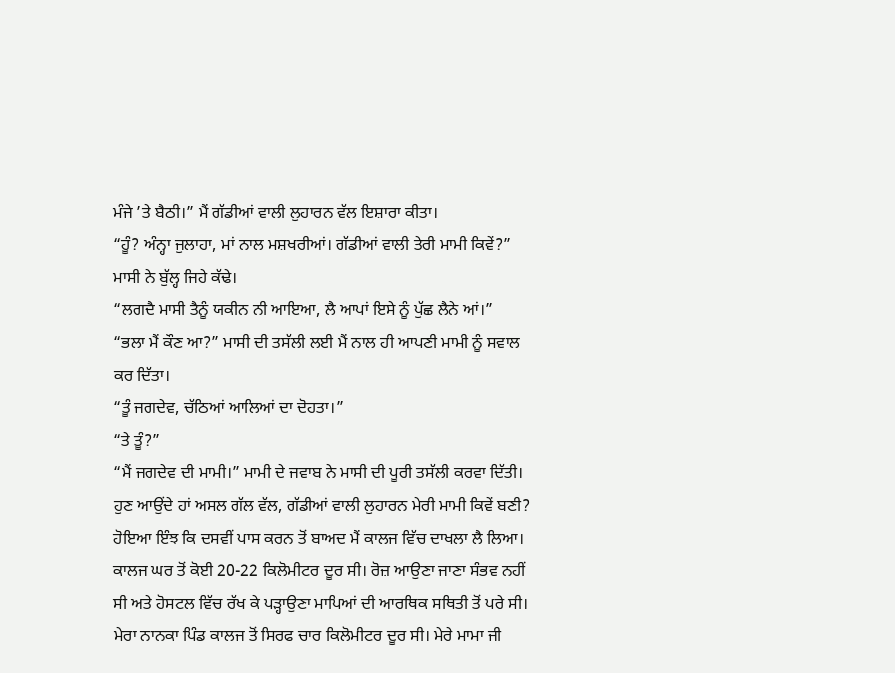ਮੰਜੇ ’ਤੇ ਬੈਠੀ।” ਮੈਂ ਗੱਡੀਆਂ ਵਾਲੀ ਲੁਹਾਰਨ ਵੱਲ ਇਸ਼ਾਰਾ ਕੀਤਾ।
“ਹੂੰ? ਅੰਨ੍ਹਾ ਜੁਲਾਹਾ, ਮਾਂ ਨਾਲ ਮਸ਼ਖਰੀਆਂ। ਗੱਡੀਆਂ ਵਾਲੀ ਤੇਰੀ ਮਾਮੀ ਕਿਵੇਂ?” ਮਾਸੀ ਨੇ ਬੁੱਲ੍ਹ ਜਿਹੇ ਕੱਢੇ।
“ਲਗਦੈ ਮਾਸੀ ਤੈਨੂੰ ਯਕੀਨ ਨੀ ਆਇਆ, ਲੈ ਆਪਾਂ ਇਸੇ ਨੂੰ ਪੁੱਛ ਲੈਨੇ ਆਂ।”
“ਭਲਾ ਮੈਂ ਕੌਣ ਆ?” ਮਾਸੀ ਦੀ ਤਸੱਲੀ ਲਈ ਮੈਂ ਨਾਲ ਹੀ ਆਪਣੀ ਮਾਮੀ ਨੂੰ ਸਵਾਲ ਕਰ ਦਿੱਤਾ।
“ਤੂੰ ਜਗਦੇਵ, ਚੱਠਿਆਂ ਆਲਿਆਂ ਦਾ ਦੋਹਤਾ।”
“ਤੇ ਤੂੰ?”
“ਮੈਂ ਜਗਦੇਵ ਦੀ ਮਾਮੀ।” ਮਾਮੀ ਦੇ ਜਵਾਬ ਨੇ ਮਾਸੀ ਦੀ ਪੂਰੀ ਤਸੱਲੀ ਕਰਵਾ ਦਿੱਤੀ।
ਹੁਣ ਆਉਂਦੇ ਹਾਂ ਅਸਲ ਗੱਲ ਵੱਲ, ਗੱਡੀਆਂ ਵਾਲੀ ਲੁਹਾਰਨ ਮੇਰੀ ਮਾਮੀ ਕਿਵੇਂ ਬਣੀ? ਹੋਇਆ ਇੰਝ ਕਿ ਦਸਵੀਂ ਪਾਸ ਕਰਨ ਤੋਂ ਬਾਅਦ ਮੈਂ ਕਾਲਜ ਵਿੱਚ ਦਾਖਲਾ ਲੈ ਲਿਆ। ਕਾਲਜ ਘਰ ਤੋਂ ਕੋਈ 20-22 ਕਿਲੋਮੀਟਰ ਦੂਰ ਸੀ। ਰੋਜ਼ ਆਉਣਾ ਜਾਣਾ ਸੰਭਵ ਨਹੀਂ ਸੀ ਅਤੇ ਹੋਸਟਲ ਵਿੱਚ ਰੱਖ ਕੇ ਪੜ੍ਹਾਉਣਾ ਮਾਪਿਆਂ ਦੀ ਆਰਥਿਕ ਸਥਿਤੀ ਤੋਂ ਪਰੇ ਸੀ। ਮੇਰਾ ਨਾਨਕਾ ਪਿੰਡ ਕਾਲਜ ਤੋਂ ਸਿਰਫ ਚਾਰ ਕਿਲੋਮੀਟਰ ਦੂਰ ਸੀ। ਮੇਰੇ ਮਾਮਾ ਜੀ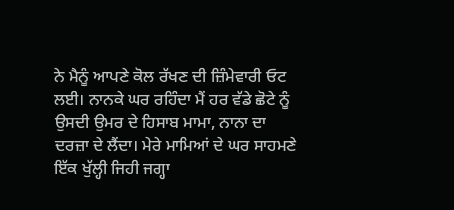ਨੇ ਮੈਨੂੰ ਆਪਣੇ ਕੋਲ ਰੱਖਣ ਦੀ ਜ਼ਿੰਮੇਵਾਰੀ ਓਟ ਲਈ। ਨਾਨਕੇ ਘਰ ਰਹਿੰਦਾ ਮੈਂ ਹਰ ਵੱਡੇ ਛੋਟੇ ਨੂੰ ਉਸਦੀ ਉਮਰ ਦੇ ਹਿਸਾਬ ਮਾਮਾ, ਨਾਨਾ ਦਾ ਦਰਜ਼ਾ ਦੇ ਲੈਂਦਾ। ਮੇਰੇ ਮਾਮਿਆਂ ਦੇ ਘਰ ਸਾਹਮਣੇ ਇੱਕ ਖੁੱਲ੍ਹੀ ਜਿਹੀ ਜਗ੍ਹਾ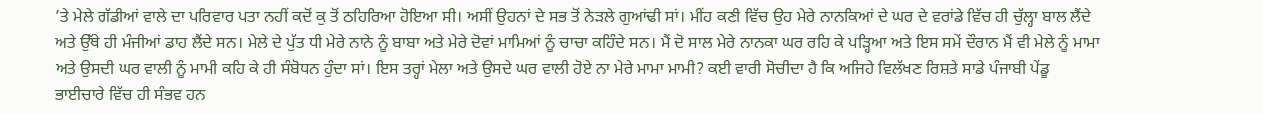’ਤੇ ਮੇਲੇ ਗੱਡੀਆਂ ਵਾਲੇ ਦਾ ਪਰਿਵਾਰ ਪਤਾ ਨਹੀਂ ਕਦੋਂ ਕੁ ਤੋਂ ਠਹਿਰਿਆ ਹੋਇਆ ਸੀ। ਅਸੀਂ ਉਹਨਾਂ ਦੇ ਸਭ ਤੋਂ ਨੇੜਲੇ ਗੁਆਂਢੀ ਸਾਂ। ਮੀਂਹ ਕਣੀ ਵਿੱਚ ਉਹ ਮੇਰੇ ਨਾਨਕਿਆਂ ਦੇ ਘਰ ਦੇ ਵਰਾਂਡੇ ਵਿੱਚ ਹੀ ਚੁੱਲ੍ਹਾ ਬਾਲ ਲੈਂਦੇ ਅਤੇ ਉੱਥੇ ਹੀ ਮੰਜੀਆਂ ਡਾਹ ਲੈਂਦੇ ਸਨ। ਮੇਲੇ ਦੇ ਪੁੱਤ ਧੀ ਮੇਰੇ ਨਾਨੇ ਨੂੰ ਬਾਬਾ ਅਤੇ ਮੇਰੇ ਦੋਵਾਂ ਮਾਮਿਆਂ ਨੂੰ ਚਾਚਾ ਕਹਿੰਦੇ ਸਨ। ਮੈਂ ਦੋ ਸਾਲ ਮੇਰੇ ਨਾਨਕਾ ਘਰ ਰਹਿ ਕੇ ਪੜ੍ਹਿਆ ਅਤੇ ਇਸ ਸਮੇਂ ਦੌਰਾਨ ਮੈਂ ਵੀ ਮੇਲੇ ਨੂੰ ਮਾਮਾ ਅਤੇ ਉਸਦੀ ਘਰ ਵਾਲੀ ਨੂੰ ਮਾਮੀ ਕਹਿ ਕੇ ਹੀ ਸੰਬੋਧਨ ਹੁੰਦਾ ਸਾਂ। ਇਸ ਤਰ੍ਹਾਂ ਮੇਲਾ ਅਤੇ ਉਸਦੇ ਘਰ ਵਾਲੀ ਹੋਏ ਨਾ ਮੇਰੇ ਮਾਮਾ ਮਾਮੀ? ਕਈ ਵਾਰੀ ਸੋਚੀਦਾ ਹੈ ਕਿ ਅਜਿਹੇ ਵਿਲੱਖਣ ਰਿਸ਼ਤੇ ਸਾਡੇ ਪੰਜਾਬੀ ਪੇਂਡੂ ਭਾਈਚਾਰੇ ਵਿੱਚ ਹੀ ਸੰਭਵ ਹਨ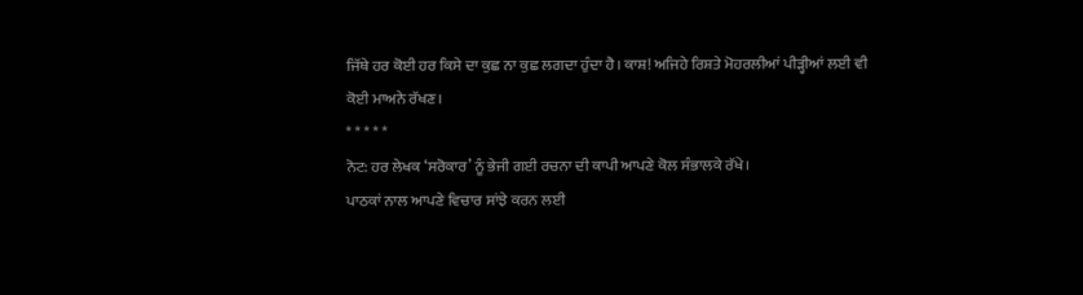ਜਿੱਥੇ ਹਰ ਕੋਈ ਹਰ ਕਿਸੇ ਦਾ ਕੁਛ ਨਾ ਕੁਛ ਲਗਦਾ ਹੁੰਦਾ ਹੈ। ਕਾਸ਼! ਅਜਿਹੇ ਰਿਸ਼ਤੇ ਮੋਹਰਲੀਆਂ ਪੀੜ੍ਹੀਆਂ ਲਈ ਵੀ ਕੋਈ ਮਾਅਨੇ ਰੱਖਣ।
* * * * *
ਨੋਟ: ਹਰ ਲੇਖਕ ‘ਸਰੋਕਾਰ’ ਨੂੰ ਭੇਜੀ ਗਈ ਰਚਨਾ ਦੀ ਕਾਪੀ ਆਪਣੇ ਕੋਲ ਸੰਭਾਲਕੇ ਰੱਖੇ।
ਪਾਠਕਾਂ ਨਾਲ ਆਪਣੇ ਵਿਚਾਰ ਸਾਂਝੇ ਕਰਨ ਲਈ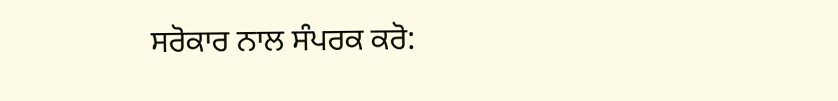ਸਰੋਕਾਰ ਨਾਲ ਸੰਪਰਕ ਕਰੋ: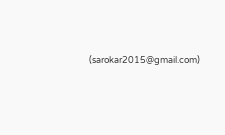(sarokar2015@gmail.com)